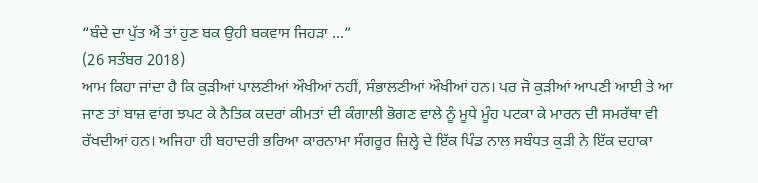“ਬੰਦੇ ਦਾ ਪੁੱਤ ਐਂ ਤਾਂ ਹੁਣ ਬਕ ਉਹੀ ਬਕਵਾਸ ਜਿਹੜਾ ...”
(26 ਸਤੰਬਰ 2018)
ਆਮ ਕਿਹਾ ਜਾਂਦਾ ਹੈ ਕਿ ਕੁੜੀਆਂ ਪਾਲਣੀਆਂ ਔਖੀਆਂ ਨਹੀਂ, ਸੰਭਾਲਣੀਆਂ ਔਖੀਆਂ ਹਨ। ਪਰ ਜੋ ਕੁੜੀਆਂ ਆਪਣੀ ਆਈ ਤੇ ਆ ਜਾਣ ਤਾਂ ਬਾਜ਼ ਵਾਂਗ ਝਪਟ ਕੇ ਨੈਤਿਕ ਕਦਰਾਂ ਕੀਮਤਾਂ ਦੀ ਕੰਗਾਲੀ ਭੋਗਣ ਵਾਲੇ ਨੂੰ ਮੂਧੇ ਮੂੰਹ ਪਟਕਾ ਕੇ ਮਾਰਨ ਦੀ ਸਮਰੱਥਾ ਵੀ ਰੱਖਦੀਆਂ ਹਨ। ਅਜਿਹਾ ਹੀ ਬਹਾਦਰੀ ਭਰਿਆ ਕਾਰਨਾਮਾ ਸੰਗਰੂਰ ਜ਼ਿਲ੍ਹੇ ਦੇ ਇੱਕ ਪਿੰਡ ਨਾਲ ਸਬੰਧਤ ਕੁੜੀ ਨੇ ਇੱਕ ਦਹਾਕਾ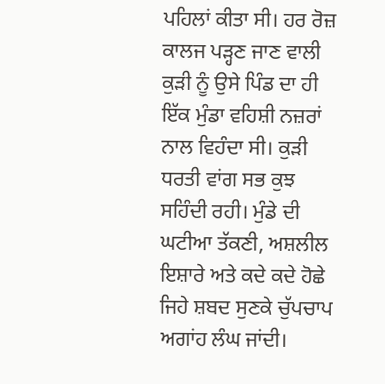ਪਹਿਲਾਂ ਕੀਤਾ ਸੀ। ਹਰ ਰੋਜ਼ ਕਾਲਜ ਪੜ੍ਹਣ ਜਾਣ ਵਾਲੀ ਕੁੜੀ ਨੂੰ ਉਸੇ ਪਿੰਡ ਦਾ ਹੀ ਇੱਕ ਮੁੰਡਾ ਵਹਿਸ਼ੀ ਨਜ਼ਰਾਂ ਨਾਲ ਵਿਹੰਦਾ ਸੀ। ਕੁੜੀ ਧਰਤੀ ਵਾਂਗ ਸਭ ਕੁਝ ਸਹਿੰਦੀ ਰਹੀ। ਮੁੰਡੇ ਦੀ ਘਟੀਆ ਤੱਕਣੀ, ਅਸ਼ਲੀਲ ਇਸ਼ਾਰੇ ਅਤੇ ਕਦੇ ਕਦੇ ਹੋਛੇ ਜਿਹੇ ਸ਼ਬਦ ਸੁਣਕੇ ਚੁੱਪਚਾਪ ਅਗਾਂਹ ਲੰਘ ਜਾਂਦੀ।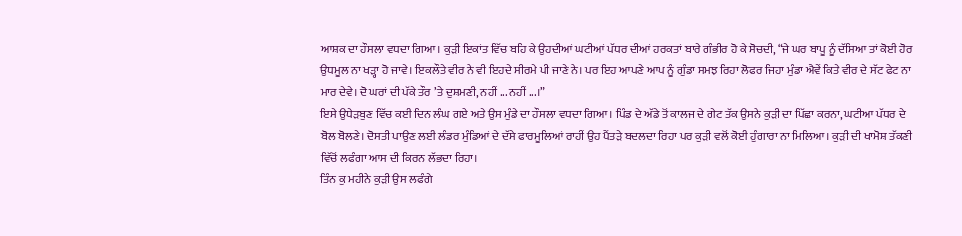ਆਸ਼ਕ ਦਾ ਹੌਸਲਾ ਵਧਦਾ ਗਿਆ। ਕੁੜੀ ਇਕਾਂਤ ਵਿੱਚ ਬਹਿ ਕੇ ਉਹਦੀਆਂ ਘਟੀਆਂ ਪੱਧਰ ਦੀਆਂ ਹਰਕਤਾਂ ਬਾਰੇ ਗੰਭੀਰ ਹੋ ਕੇ ਸੋਚਦੀ, “ਜੇ ਘਰ ਬਾਪੂ ਨੂੰ ਦੱਸਿਆ ਤਾਂ ਕੋਈ ਹੋਰ ਉਧਮੂਲ ਨਾ ਖੜ੍ਹਾ ਹੋ ਜਾਵੇ। ਇਕਲੌਤੇ ਵੀਰ ਨੇ ਵੀ ਇਹਦੇ ਸੀਰਮੇ ਪੀ ਜਾਣੇ ਨੇ। ਪਰ ਇਹ ਆਪਣੇ ਆਪ ਨੂੰ ਗੁੰਡਾ ਸਮਝ ਰਿਹਾ ਲੋਫਰ ਜਿਹਾ ਮੁੰਡਾ ਐਵੇਂ ਕਿਤੇ ਵੀਰ ਦੇ ਸੱਟ ਫੇਟ ਨਾ ਮਾਰ ਦੇਵੇ। ਦੋ ਘਰਾਂ ਦੀ ਪੱਕੇ ਤੌਰ ’ਤੇ ਦੁਸ਼ਮਣੀ, ਨਹੀਂ ... ਨਹੀਂ ...।”
ਇਸੇ ਉਧੇੜਬੁਣ ਵਿੱਚ ਕਈ ਦਿਨ ਲੰਘ ਗਏ ਅਤੇ ਉਸ ਮੁੰਡੇ ਦਾ ਹੌਸਲਾ ਵਧਦਾ ਗਿਆ। ਪਿੰਡ ਦੇ ਅੱਡੇ ਤੋਂ ਕਾਲਜ ਦੇ ਗੇਟ ਤੱਕ ਉਸਨੇ ਕੁੜੀ ਦਾ ਪਿੱਛਾ ਕਰਨਾ, ਘਟੀਆ ਪੱਧਰ ਦੇ ਬੋਲ ਬੋਲਣੇ। ਦੋਸਤੀ ਪਾਉਣ ਲਈ ਲੰਡਰ ਮੁੰਡਿਆਂ ਦੇ ਦੱਸੇ ਫਾਰਮੂਲਿਆਂ ਰਾਹੀਂ ਉਹ ਪੈਂਤੜੇ ਬਦਲਦਾ ਰਿਹਾ ਪਰ ਕੁੜੀ ਵਲੋਂ ਕੋਈ ਹੁੰਗਾਰਾ ਨਾ ਮਿਲਿਆ। ਕੁੜੀ ਦੀ ਖਾਮੋਸ਼ ਤੱਕਣੀ ਵਿੱਚੋਂ ਲਫੰਗਾ ਆਸ ਦੀ ਕਿਰਨ ਲੱਭਦਾ ਰਿਹਾ।
ਤਿੰਨ ਕੁ ਮਹੀਨੇ ਕੁੜੀ ਉਸ ਲਫੰਗੇ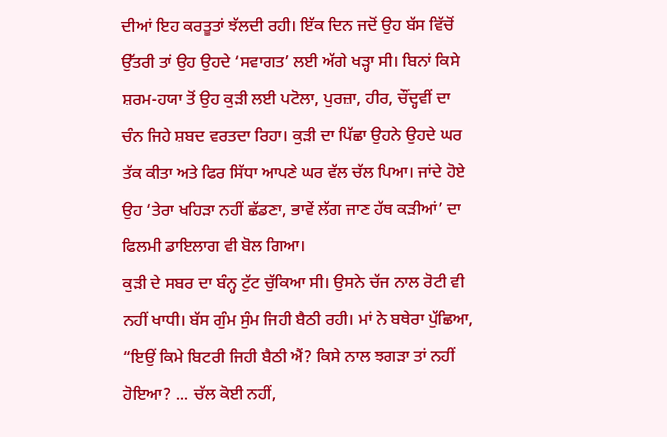ਦੀਆਂ ਇਹ ਕਰਤੂਤਾਂ ਝੱਲਦੀ ਰਹੀ। ਇੱਕ ਦਿਨ ਜਦੋਂ ਉਹ ਬੱਸ ਵਿੱਚੋਂ ਉੱਤਰੀ ਤਾਂ ਉਹ ਉਹਦੇ ‘ਸਵਾਗਤ’ ਲਈ ਅੱਗੇ ਖੜ੍ਹਾ ਸੀ। ਬਿਨਾਂ ਕਿਸੇ ਸ਼ਰਮ-ਹਯਾ ਤੋਂ ਉਹ ਕੁੜੀ ਲਈ ਪਟੋਲਾ, ਪੁਰਜ਼ਾ, ਹੀਰ, ਚੌਂਦ੍ਹਵੀਂ ਦਾ ਚੰਨ ਜਿਹੇ ਸ਼ਬਦ ਵਰਤਦਾ ਰਿਹਾ। ਕੁੜੀ ਦਾ ਪਿੱਛਾ ਉਹਨੇ ਉਹਦੇ ਘਰ ਤੱਕ ਕੀਤਾ ਅਤੇ ਫਿਰ ਸਿੱਧਾ ਆਪਣੇ ਘਰ ਵੱਲ ਚੱਲ ਪਿਆ। ਜਾਂਦੇ ਹੋਏ ਉਹ ‘ਤੇਰਾ ਖਹਿੜਾ ਨਹੀਂ ਛੱਡਣਾ, ਭਾਵੇਂ ਲੱਗ ਜਾਣ ਹੱਥ ਕੜੀਆਂ’ ਦਾ ਫਿਲਮੀ ਡਾਇਲਾਗ ਵੀ ਬੋਲ ਗਿਆ।
ਕੁੜੀ ਦੇ ਸਬਰ ਦਾ ਬੰਨ੍ਹ ਟੁੱਟ ਚੁੱਕਿਆ ਸੀ। ਉਸਨੇ ਚੱਜ ਨਾਲ ਰੋਟੀ ਵੀ ਨਹੀਂ ਖਾਧੀ। ਬੱਸ ਗੁੰਮ ਸੁੰਮ ਜਿਹੀ ਬੈਠੀ ਰਹੀ। ਮਾਂ ਨੇ ਬਥੇਰਾ ਪੁੱਛਿਆ, “ਇਉਂ ਕਿਮੇ ਬਿਟਰੀ ਜਿਹੀ ਬੈਠੀ ਐਂ? ਕਿਸੇ ਨਾਲ ਝਗੜਾ ਤਾਂ ਨਹੀਂ ਹੋਇਆ? ... ਚੱਲ ਕੋਈ ਨਹੀਂ,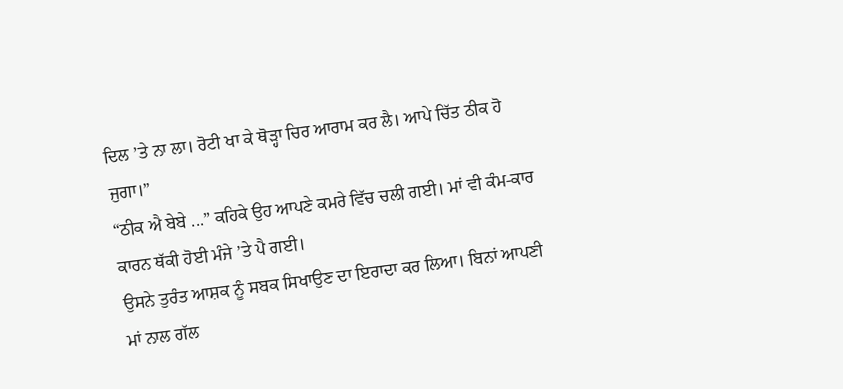ਦਿਲ ’ਤੇ ਨਾ ਲਾ। ਰੋਟੀ ਖਾ ਕੇ ਥੋੜ੍ਹਾ ਚਿਰ ਆਰਾਮ ਕਰ ਲੈ। ਆਪੇ ਚਿੱਤ ਠੀਕ ਹੋ ਜੁਗਾ।”
“ਠੀਕ ਐ ਬੇਬੇ ...” ਕਹਿਕੇ ਉਹ ਆਪਣੇ ਕਮਰੇ ਵਿੱਚ ਚਲੀ ਗਈ। ਮਾਂ ਵੀ ਕੰਮ-ਕਾਰ ਕਾਰਨ ਥੱਕੀ ਹੋਈ ਮੰਜੇ ’ਤੇ ਪੈ ਗਈ।
ਉਸਨੇ ਤੁਰੰਤ ਆਸ਼ਕ ਨੂੰ ਸਬਕ ਸਿਖਾਉਣ ਦਾ ਇਰਾਦਾ ਕਰ ਲਿਆ। ਬਿਨਾਂ ਆਪਣੀ ਮਾਂ ਨਾਲ ਗੱਲ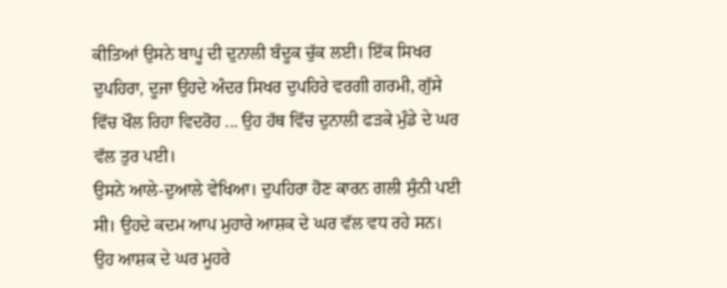ਕੀਤਿਆਂ ਉਸਨੇ ਬਾਪੂ ਦੀ ਦੁਨਾਲੀ ਬੰਦੂਕ ਚੁੱਕ ਲਈ। ਇੱਕ ਸਿਖਰ ਦੁਪਹਿਰਾ, ਦੂਜਾ ਉਹਦੇ ਅੰਦਰ ਸਿਖਰ ਦੁਪਹਿਰੇ ਵਰਗੀ ਗਰਮੀ, ਗੁੱਸੇ ਵਿੱਚ ਖੌਲ ਰਿਹਾ ਵਿਦਰੋਹ ... ਉਹ ਹੱਥ ਵਿੱਚ ਦੁਨਾਲੀ ਫੜਕੇ ਮੁੰਡੇ ਦੇ ਘਰ ਵੱਲ ਤੁਰ ਪਈ।
ਉਸਨੇ ਆਲੇ-ਦੁਆਲੇ ਵੇਖਿਆ। ਦੁਪਹਿਰਾ ਹੋਣ ਕਾਰਨ ਗਲੀ ਸੁੰਨੀ ਪਈ ਸੀ। ਉਹਦੇ ਕਦਮ ਆਪ ਮੁਹਾਰੇ ਆਸ਼ਕ ਦੇ ਘਰ ਵੱਲ ਵਧ ਰਹੇ ਸਨ। ਉਹ ਆਸ਼ਕ ਦੇ ਘਰ ਮੂਹਰੇ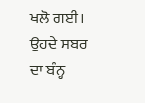ਖਲੋ ਗਈ। ਉਹਦੇ ਸਬਰ ਦਾ ਬੰਨ੍ਹ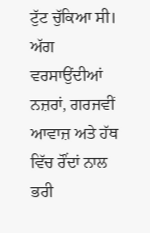ਟੁੱਟ ਚੁੱਕਿਆ ਸੀ। ਅੱਗ ਵਰਸਾਉਂਦੀਆਂ ਨਜ਼ਰਾਂ, ਗਰਜਵੀਂ ਆਵਾਜ਼ ਅਤੇ ਹੱਥ ਵਿੱਚ ਰੌਂਦਾਂ ਨਾਲ ਭਰੀ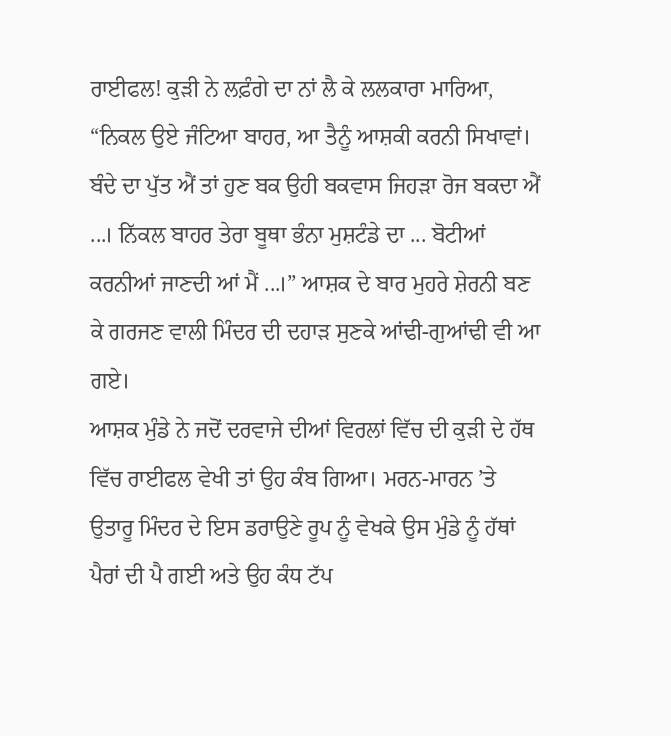ਰਾਈਫਲ! ਕੁੜੀ ਨੇ ਲਫ਼ੰਗੇ ਦਾ ਨਾਂ ਲੈ ਕੇ ਲਲਕਾਰਾ ਮਾਰਿਆ, “ਨਿਕਲ ਉਏ ਜੰਟਿਆ ਬਾਹਰ, ਆ ਤੈਨੂੰ ਆਸ਼ਕੀ ਕਰਨੀ ਸਿਖਾਵਾਂ। ਬੰਦੇ ਦਾ ਪੁੱਤ ਐਂ ਤਾਂ ਹੁਣ ਬਕ ਉਹੀ ਬਕਵਾਸ ਜਿਹੜਾ ਰੋਜ ਬਕਦਾ ਐਂ ...। ਨਿੱਕਲ ਬਾਹਰ ਤੇਰਾ ਬੂਥਾ ਭੰਨਾ ਮੁਸ਼ਟੰਡੇ ਦਾ ... ਬੋਟੀਆਂ ਕਰਨੀਆਂ ਜਾਣਦੀ ਆਂ ਮੈਂ ...।” ਆਸ਼ਕ ਦੇ ਬਾਰ ਮੁਹਰੇ ਸ਼ੇਰਨੀ ਬਣ ਕੇ ਗਰਜਣ ਵਾਲੀ ਮਿੰਦਰ ਦੀ ਦਹਾੜ ਸੁਣਕੇ ਆਂਢੀ-ਗੁਆਂਢੀ ਵੀ ਆ ਗਏ।
ਆਸ਼ਕ ਮੁੰਡੇ ਨੇ ਜਦੋਂ ਦਰਵਾਜੇ ਦੀਆਂ ਵਿਰਲਾਂ ਵਿੱਚ ਦੀ ਕੁੜੀ ਦੇ ਹੱਥ ਵਿੱਚ ਰਾਈਫਲ ਵੇਖੀ ਤਾਂ ਉਹ ਕੰਬ ਗਿਆ। ਮਰਨ-ਮਾਰਨ ’ਤੇ ਉਤਾਰੂ ਮਿੰਦਰ ਦੇ ਇਸ ਡਰਾਉਣੇ ਰੂਪ ਨੂੰ ਵੇਖਕੇ ਉਸ ਮੁੰਡੇ ਨੂੰ ਹੱਥਾਂ ਪੈਰਾਂ ਦੀ ਪੈ ਗਈ ਅਤੇ ਉਹ ਕੰਧ ਟੱਪ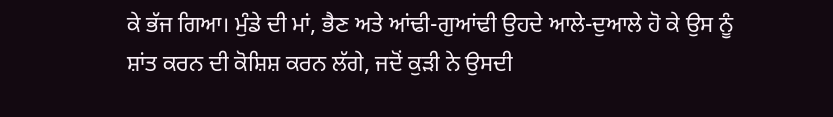ਕੇ ਭੱਜ ਗਿਆ। ਮੁੰਡੇ ਦੀ ਮਾਂ, ਭੈਣ ਅਤੇ ਆਂਢੀ-ਗੁਆਂਢੀ ਉਹਦੇ ਆਲੇ-ਦੁਆਲੇ ਹੋ ਕੇ ਉਸ ਨੂੰ ਸ਼ਾਂਤ ਕਰਨ ਦੀ ਕੋਸ਼ਿਸ਼ ਕਰਨ ਲੱਗੇ, ਜਦੋਂ ਕੁੜੀ ਨੇ ਉਸਦੀ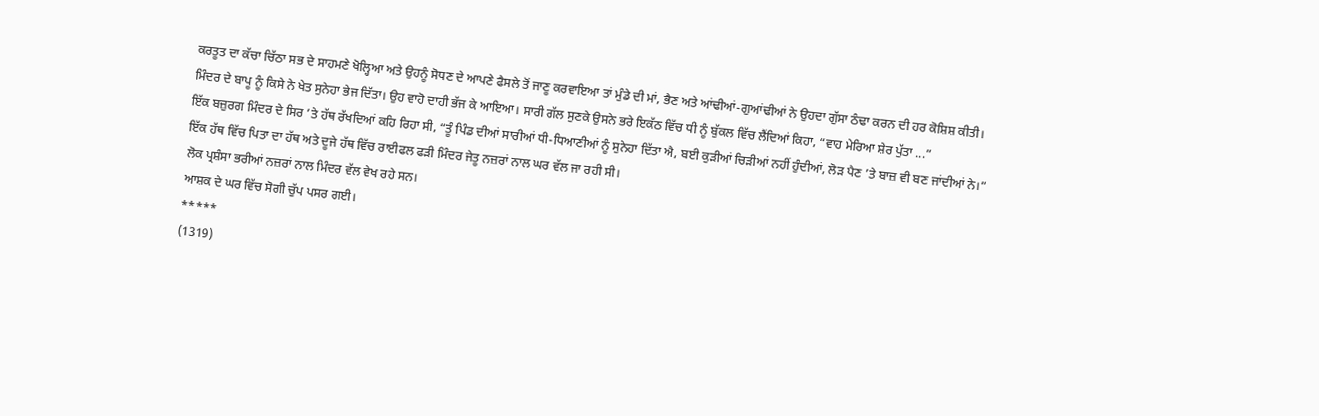ਕਰਤੂਤ ਦਾ ਕੱਚਾ ਚਿੱਠਾ ਸਭ ਦੇ ਸਾਹਮਣੇ ਖੋਲ੍ਹਿਆ ਅਤੇ ਉਹਨੂੰ ਸੋਧਣ ਦੇ ਆਪਣੇ ਫੈਸਲੇ ਤੋਂ ਜਾਣੂ ਕਰਵਾਇਆ ਤਾਂ ਮੁੰਡੇ ਦੀ ਮਾਂ, ਭੈਣ ਅਤੇ ਆਂਢੀਆਂ-ਗੁਆਂਢੀਆਂ ਨੇ ਉਹਦਾ ਗੁੱਸਾ ਠੰਢਾ ਕਰਨ ਦੀ ਹਰ ਕੋਸ਼ਿਸ਼ ਕੀਤੀ।
ਮਿੰਦਰ ਦੇ ਬਾਪੂ ਨੂੰ ਕਿਸੇ ਨੇ ਖੇਤ ਸੁਨੇਹਾ ਭੇਜ ਦਿੱਤਾ। ਉਹ ਵਾਹੋ ਦਾਹੀ ਭੱਜ ਕੇ ਆਇਆ। ਸਾਰੀ ਗੱਲ ਸੁਣਕੇ ਉਸਨੇ ਭਰੇ ਇਕੱਠ ਵਿੱਚ ਧੀ ਨੂੰ ਬੁੱਕਲ ਵਿੱਚ ਲੈਂਦਿਆਂ ਕਿਹਾ, “ਵਾਹ ਮੇਰਿਆ ਸ਼ੇਰ ਪੁੱਤਾ ...”
ਇੱਕ ਬਜ਼ੁਰਗ ਮਿੰਦਰ ਦੇ ਸਿਰ ’ਤੇ ਹੱਥ ਰੱਖਦਿਆਂ ਕਹਿ ਰਿਹਾ ਸੀ, “ਤੂੰ ਪਿੰਡ ਦੀਆਂ ਸਾਰੀਆਂ ਧੀ-ਧਿਆਣੀਆਂ ਨੂੰ ਸੁਨੇਹਾ ਦਿੱਤਾ ਐ, ਬਈ ਕੁੜੀਆਂ ਚਿੜੀਆਂ ਨਹੀਂ ਹੁੰਦੀਆਂ, ਲੋੜ ਪੈਣ ’ਤੇ ਬਾਜ਼ ਵੀ ਬਣ ਜਾਂਦੀਆਂ ਨੇ।”
ਇੱਕ ਹੱਥ ਵਿੱਚ ਪਿਤਾ ਦਾ ਹੱਥ ਅਤੇ ਦੂਜੇ ਹੱਥ ਵਿੱਚ ਰਾਈਫਲ ਫੜੀ ਮਿੰਦਰ ਜੇਤੂ ਨਜ਼ਰਾਂ ਨਾਲ ਘਰ ਵੱਲ ਜਾ ਰਹੀ ਸੀ।
ਲੋਕ ਪ੍ਰਸ਼ੰਸਾ ਭਰੀਆਂ ਨਜ਼ਰਾਂ ਨਾਲ ਮਿੰਦਰ ਵੱਲ ਵੇਖ ਰਹੇ ਸਨ।
ਆਸ਼ਕ ਦੇ ਘਰ ਵਿੱਚ ਸੋਗੀ ਚੁੱਪ ਪਸਰ ਗਈ।
*****
(1319)